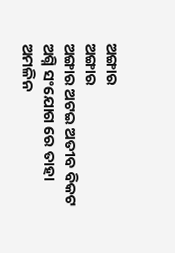ଅଙ୍ଗାର
ଅଙ୍ଗାର
ଅଙ୍ଗାର ଅଟଇ ଅତୀବ ବିକଟ
ଅଗ୍ନି ସଂଯୋଗ ରେ ତାହା
ଅମଳିନ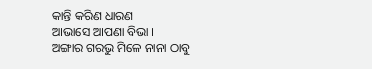କାନ୍ତି କରିଣ ଧାରଣ
ଆଭାସେ ଆପଣା ବିଭା ।
ଅଙ୍ଗାର ଗରଭୁ ମିଳେ ନାନା ଠାବୁ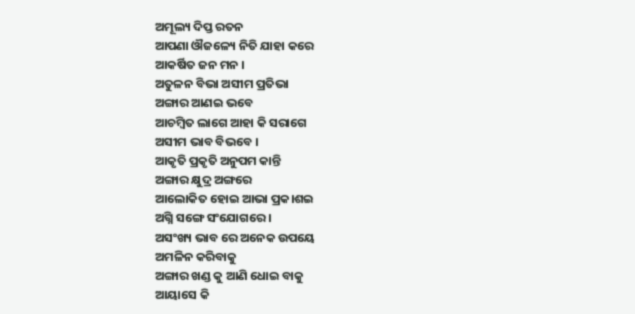ଅମୂଲ୍ୟ ଦିପ୍ତ ରତନ
ଆପଣା ଔଜଳ୍ୟେ ନିତି ଯାହା କରେ
ଆକର୍ଷିତ ଜନ ମନ ।
ଅତୁଳନ ବିଭା ଅସୀମ ପ୍ରତିଭା
ଅଙ୍ଗାର ଆଣଇ ଭବେ
ଆଚମ୍ବିତ ଲାଗେ ଆହା କି ସରାଗେ
ଅସୀମ ଭାବ ବିଭବେ ।
ଆକୃତି ପ୍ରକୃତି ଅନୁପମ କାନ୍ତି
ଅଙ୍ଗାର କ୍ଷୁଦ୍ର ଅଙ୍ଗରେ
ଆଲୋକିତ ହୋଇ ଆଭା ପ୍ରକ।ଶଇ
ଅଗ୍ନି ସଙ୍ଗେ ସଂଯୋଗରେ ।
ଅସଂଖ୍ୟ ଭାବ ରେ ଅନେକ ଉପୟେ
ଅମଳିନ କରିବାକୁ
ଅଙ୍ଗାର ଖଣ୍ଡ କୁ ଆଣି ଧୋଇ ବାକୁ
ଆୟାସେ କି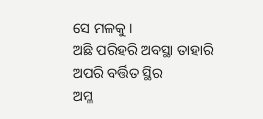ସେ ମଳକୁ ।
ଅଛି ପରିହରି ଅବସ୍ଥା ତାହାରି
ଅପରି ବର୍ତ୍ତିତ ସ୍ଥିର
ଅମ୍ଳ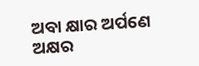ଅବା କ୍ଷାର ଅର୍ପଣେ ଅକ୍ଷର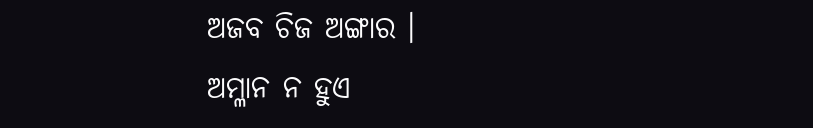ଅଜବ ଚିଜ ଅଙ୍ଗାର ।
ଅମ୍ଳାନ ନ ହୁଏ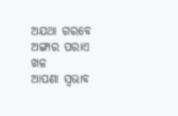ଅଯଥା ଗରବେ
ଅଙ୍ଗାର ପରାଏ ଖଳ
ଆପଣା ସ୍ବଭାବ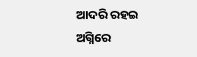ଆଦରି ରହଇ
ଅଗ୍ନିରେ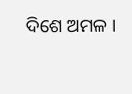ଦିଶେ ଅମଳ ।